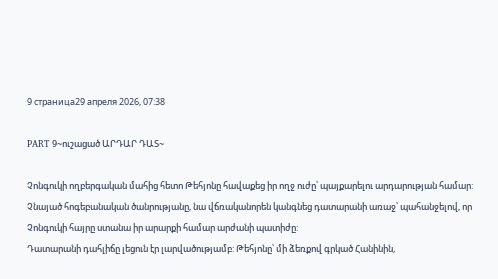9 страница29 апреля 2026, 07:38

PART 9~ուշացած ԱՐԴԱՐ ԴԱՏ~

Չոնգուկի ողբերգական մահից հետո Թեհյոնը հավաքեց իր ողջ ուժը՝ պայքարելու արդարության համար: Չնայած հոգեբանական ծանրությանը, նա վճռականորեն կանգնեց դատարանի առաջ՝ պահանջելով, որ Չոնգուկի հայրը ստանա իր արարքի համար արժանի պատիժը:
Դատարանի դահլիճը լեցուն էր լարվածությամբ: Թեհյոնը՝ մի ձեռքով գրկած Հանինին,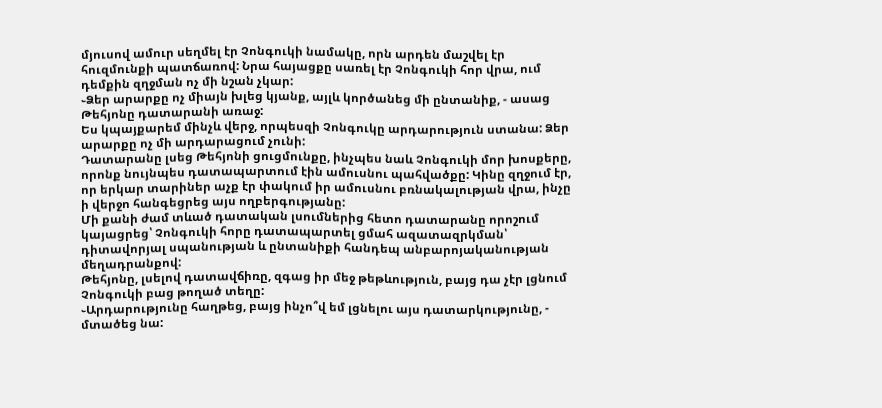մյուսով ամուր սեղմել էր Չոնգուկի նամակը, որն արդեն մաշվել էր հուզմունքի պատճառով: Նրա հայացքը սառել էր Չոնգուկի հոր վրա, ում դեմքին զղջման ոչ մի նշան չկար:
֊Ձեր արարքը ոչ միայն խլեց կյանք, այլև կործանեց մի ընտանիք, - ասաց Թեհյոնը դատարանի առաջ:
Ես կպայքարեմ մինչև վերջ, որպեսզի Չոնգուկը արդարություն ստանա: Ձեր արարքը ոչ մի արդարացում չունի:
Դատարանը լսեց Թեհյոնի ցուցմունքը, ինչպես նաև Չոնգուկի մոր խոսքերը, որոնք նույնպես դատապարտում էին ամուսնու պահվածքը: Կինը զղջում էր, որ երկար տարիներ աչք էր փակում իր ամուսնու բռնակալության վրա, ինչը ի վերջո հանգեցրեց այս ողբերգությանը:
Մի քանի ժամ տևած դատական լսումներից հետո դատարանը որոշում կայացրեց՝ Չոնգուկի հորը դատապարտել ցմահ ազատազրկման՝ դիտավորյալ սպանության և ընտանիքի հանդեպ անբարոյականության մեղադրանքով:
Թեհյոնը, լսելով դատավճիռը, զգաց իր մեջ թեթևություն, բայց դա չէր լցնում Չոնգուկի բաց թողած տեղը:
֊Արդարությունը հաղթեց, բայց ինչո՞վ եմ լցնելու այս դատարկությունը, - մտածեց նա: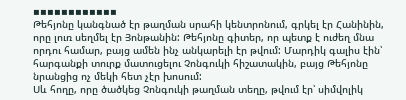▪▪▪▪▪▪▪▪▪▪▪▪
Թեհյոնը կանգնած էր թաղման սրահի կենտրոնում, գրկել էր Հանինին, որը լուռ սեղմել էր Յոնթանին: Թեհյոնը գիտեր, որ պետք է ուժեղ մնա որդու համար, բայց ամեն ինչ անկարելի էր թվում: Մարդիկ գալիս էին՝ հարգանքի տուրք մատուցելու Չոնգուկի հիշատակին, բայց Թեհյոնը նրանցից ոչ մեկի հետ չէր խոսում:
Սև հողը, որը ծածկեց Չոնգուկի թաղման տեղը, թվում էր՝ սիմվոլիկ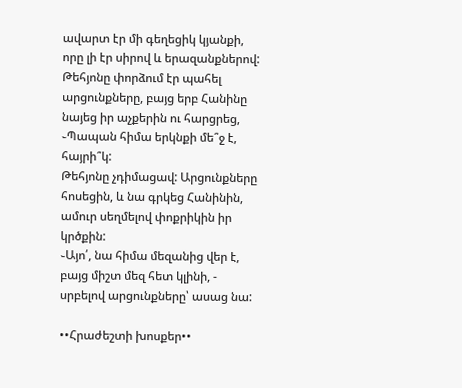ավարտ էր մի գեղեցիկ կյանքի, որը լի էր սիրով և երազանքներով: Թեհյոնը փորձում էր պահել արցունքները, բայց երբ Հանինը նայեց իր աչքերին ու հարցրեց,
֊Պապան հիմա երկնքի մե՞ջ է, հայրի՞կ:
Թեհյոնը չդիմացավ: Արցունքները հոսեցին, և նա գրկեց Հանինին, ամուր սեղմելով փոքրիկին իր կրծքին:
֊Այո՛, նա հիմա մեզանից վեր է, բայց միշտ մեզ հետ կլինի, - սրբելով արցունքները՝ ասաց նա:

••Հրաժեշտի խոսքեր••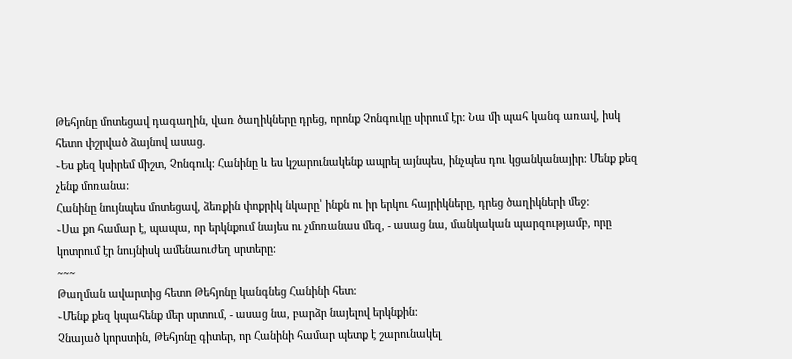Թեհյոնը մոտեցավ դագաղին, վառ ծաղիկները դրեց, որոնք Չոնգուկը սիրում էր: Նա մի պահ կանգ առավ, իսկ հետո փշրված ձայնով ասաց.
֊Ես քեզ կսիրեմ միշտ, Չոնգուկ: Հանինը և ես կշարունակենք ապրել այնպես, ինչպես դու կցանկանայիր: Մենք քեզ չենք մոռանա:
Հանինը նույնպես մոտեցավ, ձեռքին փոքրիկ նկարը՝ ինքն ու իր երկու հայրիկները, դրեց ծաղիկների մեջ:
֊Սա քո համար է, պապա, որ երկնքում նայես ու չմոռանաս մեզ, - ասաց նա, մանկական պարզությամբ, որը կոտրում էր նույնիսկ ամենաուժեղ սրտերը:
~~~
Թաղման ավարտից հետո Թեհյոնը կանգնեց Հանինի հետ:
֊Մենք քեզ կպահենք մեր սրտում, - ասաց նա, բարձր նայելով երկնքին:
Չնայած կորստին, Թեհյոնը գիտեր, որ Հանինի համար պետք է շարունակել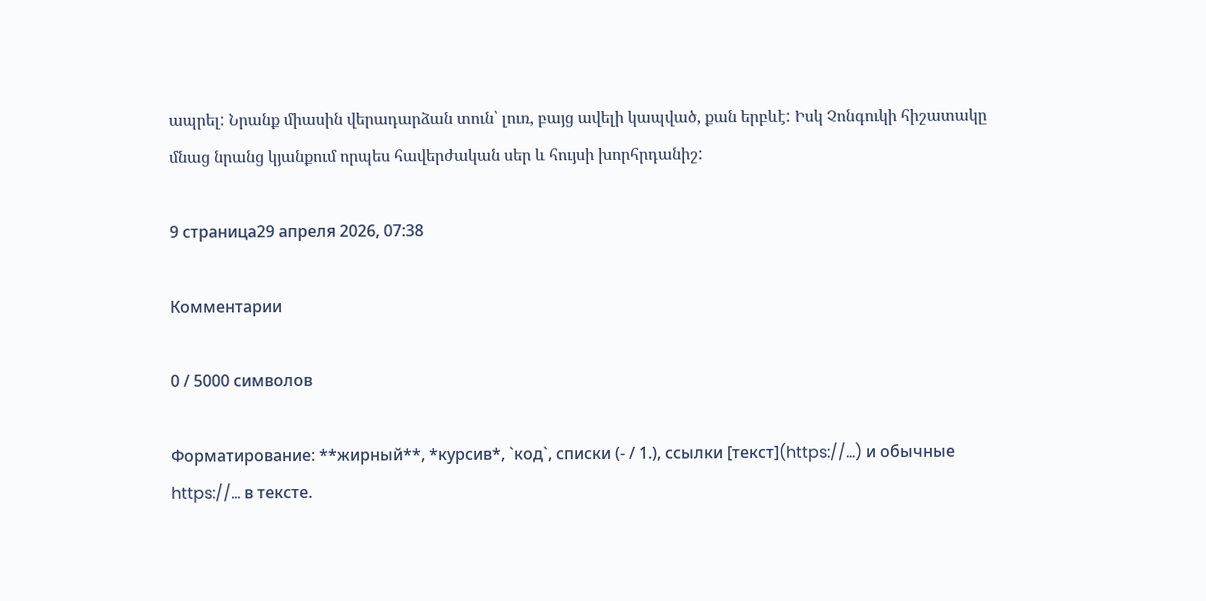ապրել: Նրանք միասին վերադարձան տուն՝ լուռ, բայց ավելի կապված, քան երբևէ: Իսկ Չոնգուկի հիշատակը մնաց նրանց կյանքում որպես հավերժական սեր և հույսի խորհրդանիշ:

9 страница29 апреля 2026, 07:38

Комментарии

0 / 5000 символов

Форматирование: **жирный**, *курсив*, `код`, списки (- / 1.), ссылки [текст](https://…) и обычные https://… в тексте.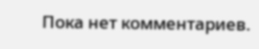Пока нет комментариев.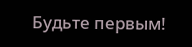Будьте первым!